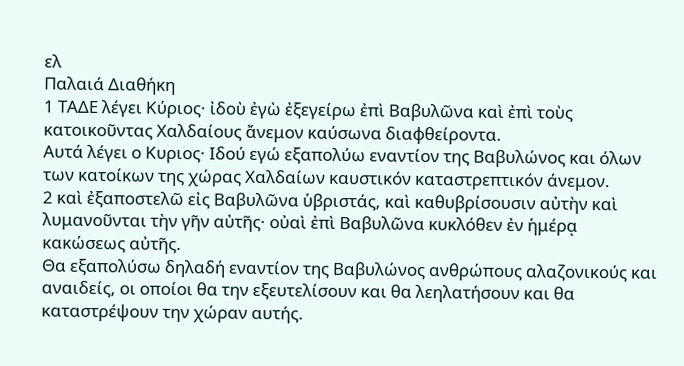ελ
Παλαιά Διαθήκη
1 ΤΑΔΕ λέγει Κύριος· ἰδοὺ ἐγὼ ἐξεγείρω ἐπὶ Βαβυλῶνα καὶ ἐπὶ τοὺς κατοικοῦντας Χαλδαίους ἄνεμον καύσωνα διαφθείροντα.
Αυτά λέγει ο Κυριος· Ιδού εγώ εξαπολύω εναντίον της Βαβυλώνος και όλων των κατοίκων της χώρας Χαλδαίων καυστικόν καταστρεπτικόν άνεμον.
2 καὶ ἐξαποστελῶ εἰς Βαβυλῶνα ὑβριστάς, καὶ καθυβρίσουσιν αὐτὴν καὶ λυμανοῦνται τὴν γῆν αὐτῆς· οὐαὶ ἐπὶ Βαβυλῶνα κυκλόθεν ἐν ἡμέρᾳ κακώσεως αὐτῆς.
Θα εξαπολύσω δηλαδή εναντίον της Βαβυλώνος ανθρώπους αλαζονικούς και αναιδείς, οι οποίοι θα την εξευτελίσουν και θα λεηλατήσουν και θα καταστρέψουν την χώραν αυτής.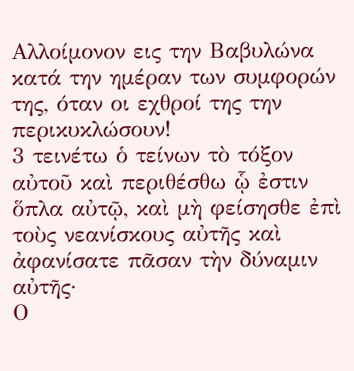Αλλοίμονον εις την Βαβυλώνα κατά την ημέραν των συμφορών της, όταν οι εχθροί της την περικυκλώσουν!
3 τεινέτω ὁ τείνων τὸ τόξον αὐτοῦ καὶ περιθέσθω ᾧ ἐστιν ὅπλα αὐτῷ, καὶ μὴ φείσησθε ἐπὶ τοὺς νεανίσκους αὐτῆς καὶ ἀφανίσατε πᾶσαν τὴν δύναμιν αὐτῆς·
Ο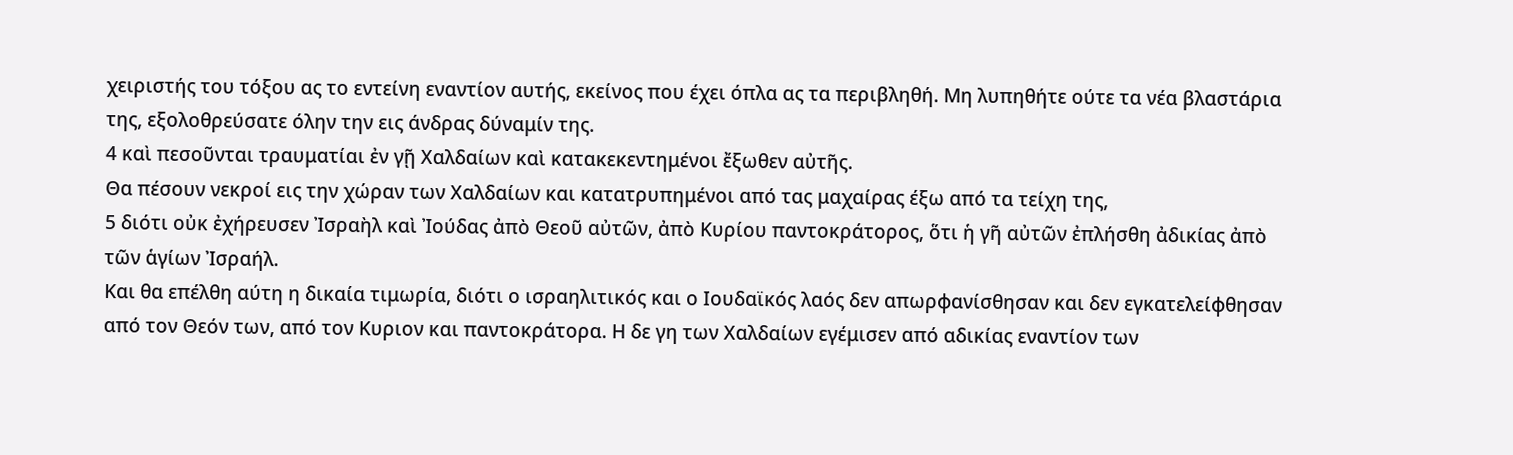χειριστής του τόξου ας το εντείνη εναντίον αυτής, εκείνος που έχει όπλα ας τα περιβληθή. Μη λυπηθήτε ούτε τα νέα βλαστάρια της, εξολοθρεύσατε όλην την εις άνδρας δύναμίν της.
4 καὶ πεσοῦνται τραυματίαι ἐν γῇ Χαλδαίων καὶ κατακεκεντημένοι ἔξωθεν αὐτῆς.
Θα πέσουν νεκροί εις την χώραν των Χαλδαίων και κατατρυπημένοι από τας μαχαίρας έξω από τα τείχη της,
5 διότι οὐκ ἐχήρευσεν Ἰσραὴλ καὶ Ἰούδας ἀπὸ Θεοῦ αὐτῶν, ἀπὸ Κυρίου παντοκράτορος, ὅτι ἡ γῆ αὐτῶν ἐπλήσθη ἀδικίας ἀπὸ τῶν ἁγίων Ἰσραήλ.
Και θα επέλθη αύτη η δικαία τιμωρία, διότι ο ισραηλιτικός και ο Ιουδαϊκός λαός δεν απωρφανίσθησαν και δεν εγκατελείφθησαν από τον Θεόν των, από τον Κυριον και παντοκράτορα. Η δε γη των Χαλδαίων εγέμισεν από αδικίας εναντίον των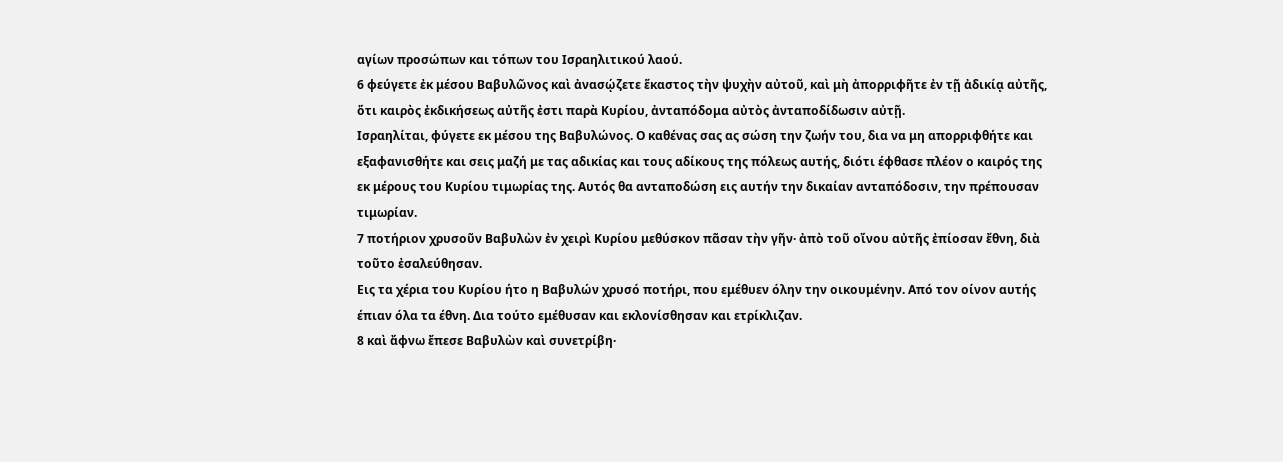αγίων προσώπων και τόπων του Ισραηλιτικού λαού.
6 φεύγετε ἐκ μέσου Βαβυλῶνος καὶ ἀνασῴζετε ἕκαστος τὴν ψυχὴν αὐτοῦ, καὶ μὴ ἀπορριφῆτε ἐν τῇ ἀδικίᾳ αὐτῆς, ὅτι καιρὸς ἐκδικήσεως αὐτῆς ἐστι παρὰ Κυρίου, ἀνταπόδομα αὐτὸς ἀνταποδίδωσιν αὐτῇ.
Ισραηλίται, φύγετε εκ μέσου της Βαβυλώνος. Ο καθένας σας ας σώση την ζωήν του, δια να μη απορριφθήτε και εξαφανισθήτε και σεις μαζή με τας αδικίας και τους αδίκους της πόλεως αυτής, διότι έφθασε πλέον ο καιρός της εκ μέρους του Κυρίου τιμωρίας της. Αυτός θα ανταποδώση εις αυτήν την δικαίαν ανταπόδοσιν, την πρέπουσαν τιμωρίαν.
7 ποτήριον χρυσοῦν Βαβυλὼν ἐν χειρὶ Κυρίου μεθύσκον πᾶσαν τὴν γῆν· ἀπὸ τοῦ οἴνου αὐτῆς ἐπίοσαν ἔθνη, διὰ τοῦτο ἐσαλεύθησαν.
Εις τα χέρια του Κυρίου ήτο η Βαβυλών χρυσό ποτήρι, που εμέθυεν όλην την οικουμένην. Από τον οίνον αυτής έπιαν όλα τα έθνη. Δια τούτο εμέθυσαν και εκλονίσθησαν και ετρίκλιζαν.
8 καὶ ἄφνω ἔπεσε Βαβυλὼν καὶ συνετρίβη·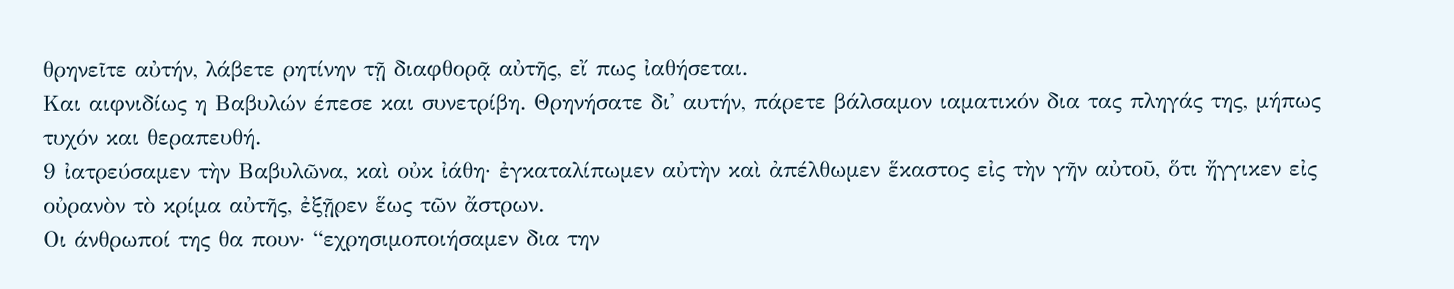θρηνεῖτε αὐτήν, λάβετε ρητίνην τῇ διαφθορᾷ αὐτῆς, εἴ πως ἰαθήσεται.
Και αιφνιδίως η Βαβυλών έπεσε και συνετρίβη. Θρηνήσατε δι' αυτήν, πάρετε βάλσαμον ιαματικόν δια τας πληγάς της, μήπως τυχόν και θεραπευθή.
9 ἰατρεύσαμεν τὴν Βαβυλῶνα, καὶ οὐκ ἰάθη· ἐγκαταλίπωμεν αὐτὴν καὶ ἀπέλθωμεν ἕκαστος εἰς τὴν γῆν αὐτοῦ, ὅτι ἤγγικεν εἰς οὐρανὸν τὸ κρίμα αὐτῆς, ἐξῇρεν ἕως τῶν ἄστρων.
Οι άνθρωποί της θα πουν· “εχρησιμοποιήσαμεν δια την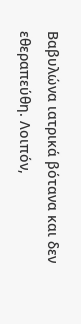Βαβυλώνα ιατρικά βότανα και δεν εθεραπεύθη. Λοιπόν,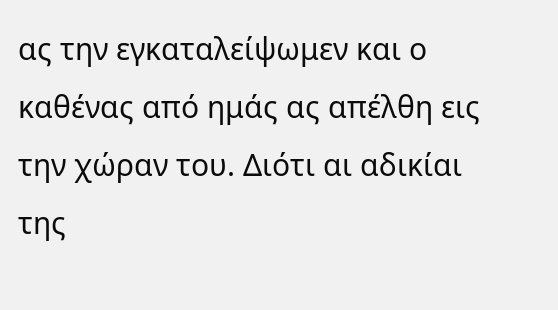ας την εγκαταλείψωμεν και ο καθένας από ημάς ας απέλθη εις την χώραν του. Διότι αι αδικίαι της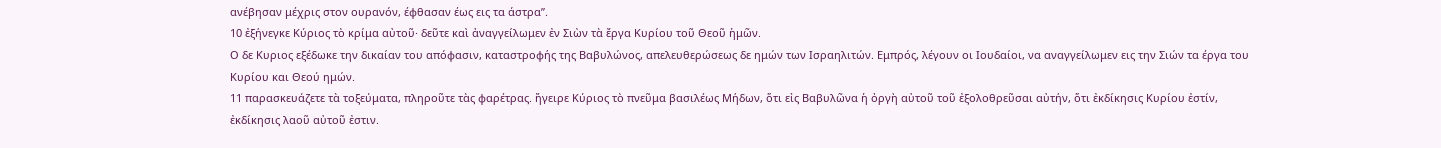ανέβησαν μέχρις στον ουρανόν, έφθασαν έως εις τα άστρα”.
10 ἐξήνεγκε Κύριος τὸ κρίμα αὐτοῦ· δεῦτε καὶ ἀναγγείλωμεν ἐν Σιὼν τὰ ἔργα Κυρίου τοῦ Θεοῦ ἡμῶν.
Ο δε Κυριος εξέδωκε την δικαίαν του απόφασιν, καταστροφής της Βαβυλώνος, απελευθερώσεως δε ημών των Ισραηλιτών. Εμπρός, λέγουν οι Ιουδαίοι, να αναγγείλωμεν εις την Σιών τα έργα του Κυρίου και Θεού ημών.
11 παρασκευάζετε τὰ τοξεύματα, πληροῦτε τὰς φαρέτρας. ἤγειρε Κύριος τὸ πνεῦμα βασιλέως Μήδων, ὅτι εἰς Βαβυλῶνα ἡ ὀργὴ αὐτοῦ τοῦ ἐξολοθρεῦσαι αὐτήν, ὅτι ἐκδίκησις Κυρίου ἐστίν, ἐκδίκησις λαοῦ αὐτοῦ ἐστιν.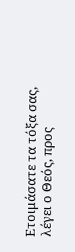Ετοιμάσατε τα τόξα σας, λέγει ο Θεός, προς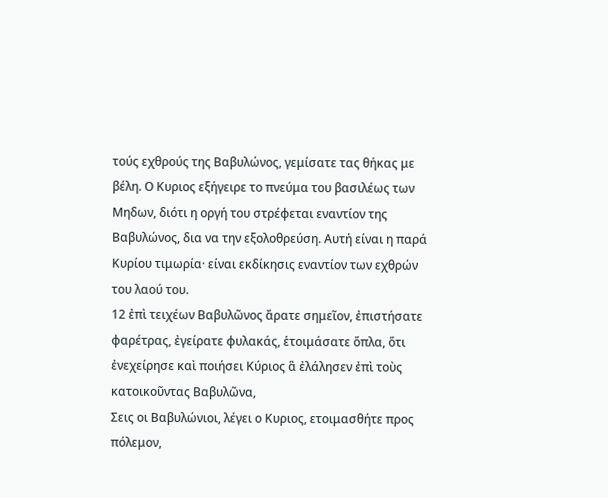τούς εχθρούς της Βαβυλώνος, γεμίσατε τας θήκας με βέλη. Ο Κυριος εξήγειρε το πνεύμα του βασιλέως των Μηδων, διότι η οργή του στρέφεται εναντίον της Βαβυλώνος, δια να την εξολοθρεύση. Αυτή είναι η παρά Κυρίου τιμωρία· είναι εκδίκησις εναντίον των εχθρών του λαού του.
12 ἐπὶ τειχέων Βαβυλῶνος ἄρατε σημεῖον, ἐπιστήσατε φαρέτρας, ἐγείρατε φυλακάς, ἑτοιμάσατε ὅπλα, ὅτι ἐνεχείρησε καὶ ποιήσει Κύριος ἃ ἐλάλησεν ἐπὶ τοὺς κατοικοῦντας Βαβυλῶνα,
Σεις οι Βαβυλώνιοι, λέγει ο Κυριος, ετοιμασθήτε προς πόλεμον,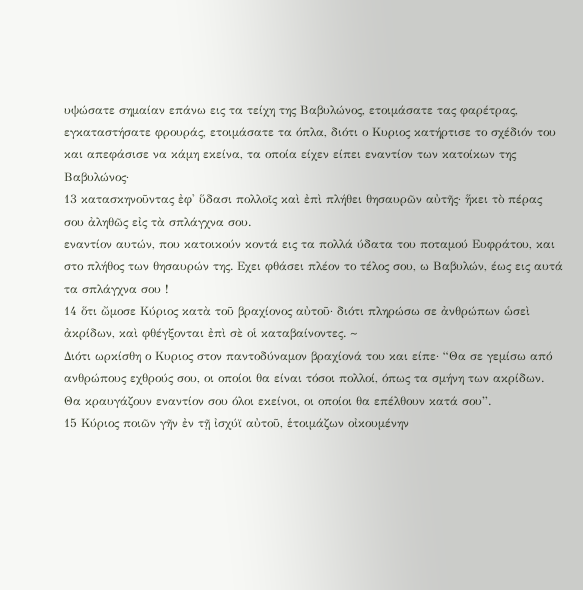υψώσατε σημαίαν επάνω εις τα τείχη της Βαβυλώνος, ετοιμάσατε τας φαρέτρας, εγκαταστήσατε φρουράς, ετοιμάσατε τα όπλα, διότι ο Κυριος κατήρτισε το σχέδιόν του και απεφάσισε να κάμη εκείνα, τα οποία είχεν είπει εναντίον των κατοίκων της Βαβυλώνος·
13 κατασκηνοῦντας ἐφ' ὕδασι πολλοῖς καὶ ἐπὶ πλήθει θησαυρῶν αὐτῆς· ἥκει τὸ πέρας σου ἀληθῶς εἰς τὰ σπλάγχνα σου.
εναντίον αυτών, που κατοικούν κοντά εις τα πολλά ύδατα του ποταμού Ευφράτου, και στο πλήθος των θησαυρών της. Εχει φθάσει πλέον το τέλος σου, ω Βαβυλών, έως εις αυτά τα σπλάγχνα σου !
14 ὅτι ὤμοσε Κύριος κατὰ τοῦ βραχίονος αὐτοῦ· διότι πληρώσω σε ἀνθρώπων ὡσεὶ ἀκρίδων, καὶ φθέγξονται ἐπὶ σὲ οἱ καταβαίνοντες. ~
Διότι ωρκίσθη ο Κυριος στον παντοδύναμον βραχίονά του και είπε· “Θα σε γεμίσω από ανθρώπους εχθρούς σου, οι οποίοι θα είναι τόσοι πολλοί, όπως τα σμήνη των ακρίδων. Θα κραυγάζουν εναντίον σου όλοι εκείνοι, οι οποίοι θα επέλθουν κατά σου”.
15 Κύριος ποιῶν γῆν ἐν τῇ ἰσχύϊ αὐτοῦ, ἑτοιμάζων οἰκουμένην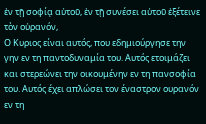ἐν τῇ σοφίᾳ αὐτοῦ, ἐν τῇ συνέσει αὐτοῦ ἐξέτεινε τὸν οὐρανόν,
Ο Κυριος είναι αυτός, που εδημιούργησε την γην εν τη παντοδυναμία του. Αυτός ετοιμάζει και στερεώνει την οικουμένην εν τη πανσοφία του. Αυτός έχει απλώσει τον έναστρον ουρανόν εν τη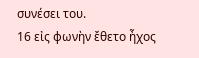συνέσει του.
16 εἰς φωνὴν ἔθετο ἦχος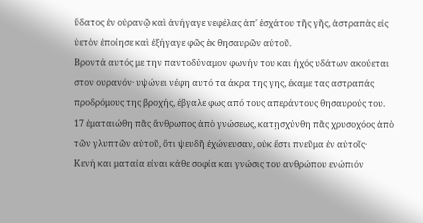ὕδατος ἐν οὐρανῷ καὶ ἀνήγαγε νεφέλας ἀπ' ἐσχάτου τῆς γῆς, ἀστραπὰς εἰς ὑετὸν ἐποίησε καὶ ἐξήγαγε φῶς ἐκ θησαυρῶν αὐτοῦ.
Βροντά αυτός με την παντοδύναμον φωνήν του και ήχός υδάτων ακούεται στον ουρανόν· υψώνει νέφη αυτό τα άκρα της γης, έκαμε τας αστραπάς προδρόμους της βροχής, έβγαλε φως από τους απεράντους θησαυρούς του.
17 ἐματαιώθη πᾶς ἄνθρωπος ἀπὸ γνώσεως, κατῃσχύνθη πᾶς χρυσοχόος ἀπὸ τῶν γλυπτῶν αὐτοῦ, ὅτι ψευδῆ ἐχώνευσαν, οὐκ ἔστι πνεῦμα ἐν αὐτοῖς·
Κενή και ματαία είναι κάθε σοφία και γνώσις του ανθρώπου ενώπιόν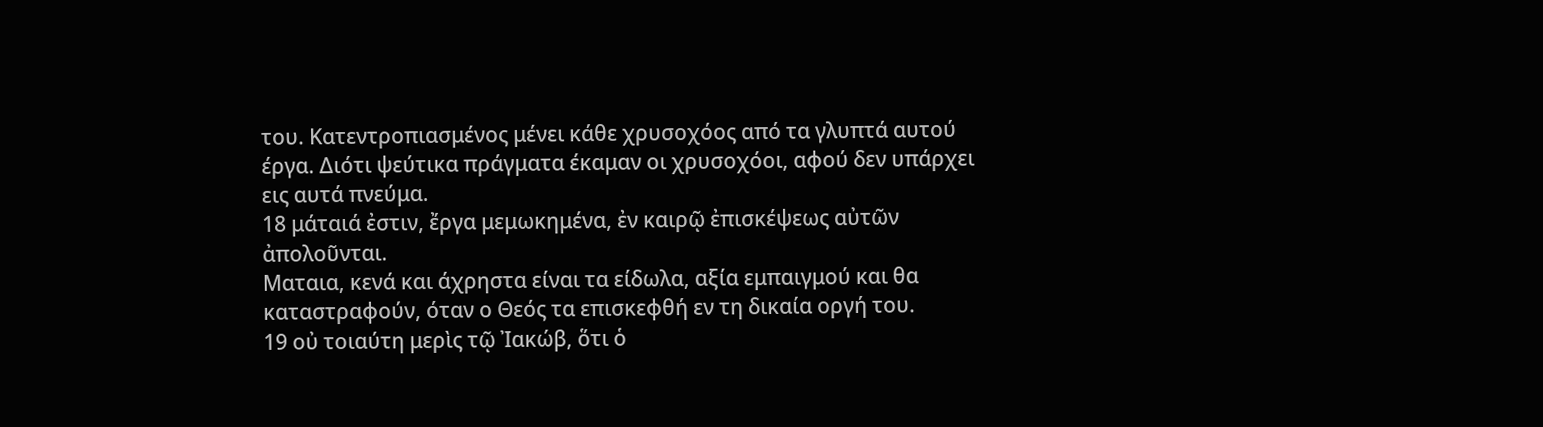του. Κατεντροπιασμένος μένει κάθε χρυσοχόος από τα γλυπτά αυτού έργα. Διότι ψεύτικα πράγματα έκαμαν οι χρυσοχόοι, αφού δεν υπάρχει εις αυτά πνεύμα.
18 μάταιά ἐστιν, ἔργα μεμωκημένα, ἐν καιρῷ ἐπισκέψεως αὐτῶν ἀπολοῦνται.
Ματαια, κενά και άχρηστα είναι τα είδωλα, αξία εμπαιγμού και θα καταστραφούν, όταν ο Θεός τα επισκεφθή εν τη δικαία οργή του.
19 οὐ τοιαύτη μερὶς τῷ Ἰακώβ, ὅτι ὁ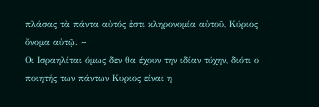πλάσας τὰ πάντα αὐτός ἐστι κληρονομία αὐτοῦ, Κύριος ὄνομα αὐτῷ. ~
Οι Ισραηλίται όμως δεν θα έχουν την ιδίαν τύχην, διότι ο ποιητής των πάντων Κυριος είναι η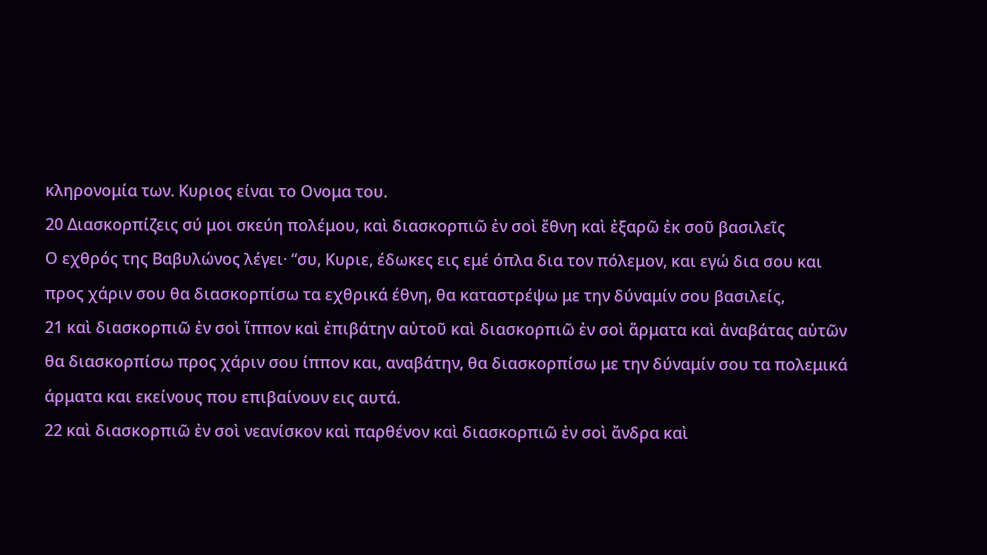κληρονομία των. Κυριος είναι το Ονομα του.
20 Διασκορπίζεις σύ μοι σκεύη πολέμου, καὶ διασκορπιῶ ἐν σοὶ ἔθνη καὶ ἐξαρῶ ἐκ σοῦ βασιλεῖς
Ο εχθρός της Βαβυλώνος λέγει· “συ, Κυριε, έδωκες εις εμέ όπλα δια τον πόλεμον, και εγώ δια σου και προς χάριν σου θα διασκορπίσω τα εχθρικά έθνη, θα καταστρέψω με την δύναμίν σου βασιλείς,
21 καὶ διασκορπιῶ ἐν σοὶ ἵππον καὶ ἐπιβάτην αὐτοῦ καὶ διασκορπιῶ ἐν σοὶ ἅρματα καὶ ἀναβάτας αὐτῶν
θα διασκορπίσω προς χάριν σου ίππον και, αναβάτην, θα διασκορπίσω με την δύναμίν σου τα πολεμικά άρματα και εκείνους που επιβαίνουν εις αυτά.
22 καὶ διασκορπιῶ ἐν σοὶ νεανίσκον καὶ παρθένον καὶ διασκορπιῶ ἐν σοὶ ἄνδρα καὶ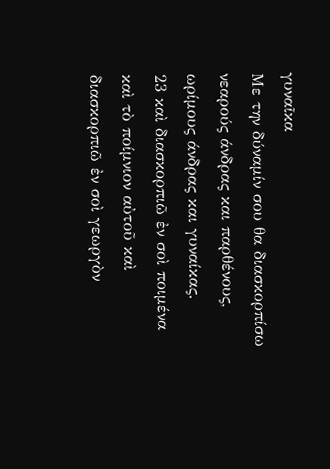γυναῖκα
Με την δύναμίν σου θα διασκορπίσω νεαρούς άνδρας και παρθένους, ωρίμους άνδρας και γυναίκας.
23 καὶ διασκορπιῶ ἐν σοὶ ποιμένα καὶ τὸ ποίμνιον αὐτοῦ καὶ διασκορπιῶ ἐν σοὶ γεωργὸν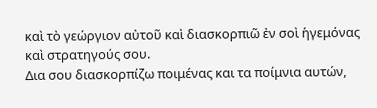καὶ τὸ γεώργιον αὐτοῦ καὶ διασκορπιῶ ἐν σοὶ ἡγεμόνας καὶ στρατηγούς σου.
Δια σου διασκορπίζω ποιμένας και τα ποίμνια αυτών,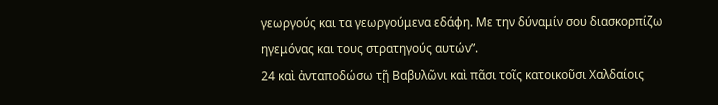γεωργούς και τα γεωργούμενα εδάφη. Με την δύναμίν σου διασκορπίζω ηγεμόνας και τους στρατηγούς αυτών”.
24 καὶ ἀνταποδώσω τῇ Βαβυλῶνι καὶ πᾶσι τοῖς κατοικοῦσι Χαλδαίοις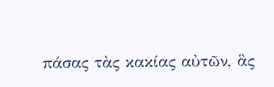πάσας τὰς κακίας αὐτῶν, ἃς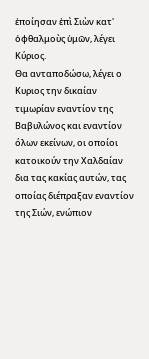ἐποίησαν ἐπὶ Σιὼν κατ' ὀφθαλμοὺς ὑμῶν, λέγει Κύριος.
Θα ανταποδώσω, λέγει ο Κυριος την δικαίαν τιμωρίαν εναντίον της Βαβυλώνος και εναντίον όλων εκείνων, οι οποίοι κατοικούν την Χαλδαίαν δια τας κακίας αυτών, τας οποίας διέπραξαν εναντίον της Σιών, ενώπιον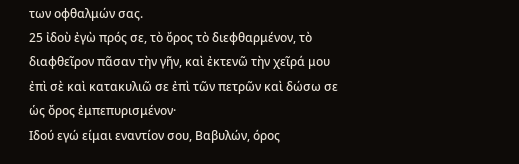των οφθαλμών σας.
25 ἰδοὺ ἐγὼ πρός σε, τὸ ὄρος τὸ διεφθαρμένον, τὸ διαφθεῖρον πᾶσαν τὴν γῆν, καὶ ἐκτενῶ τὴν χεῖρά μου ἐπὶ σὲ καὶ κατακυλιῶ σε ἐπὶ τῶν πετρῶν καὶ δώσω σε ὡς ὄρος ἐμπεπυρισμένον·
Ιδού εγώ είμαι εναντίον σου, Βαβυλών, όρος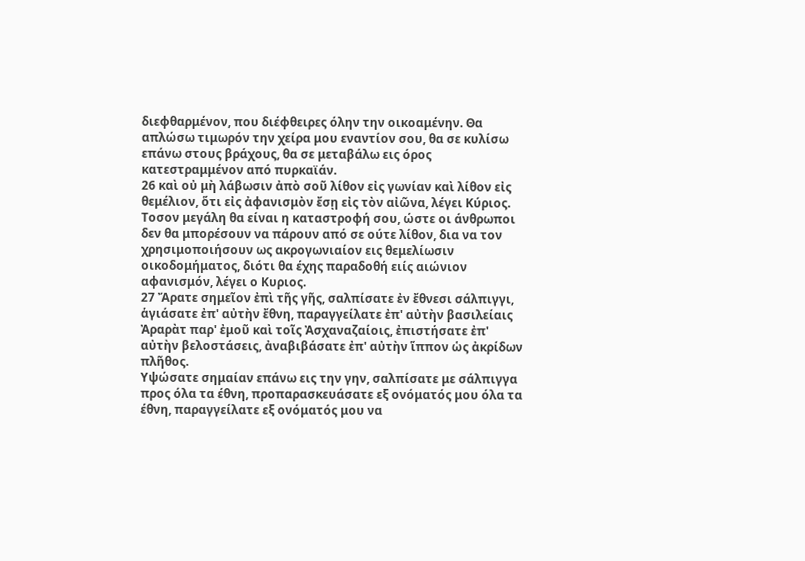διεφθαρμένον, που διέφθειρες όλην την οικοαμένην. Θα απλώσω τιμωρόν την χείρα μου εναντίον σου, θα σε κυλίσω επάνω στους βράχους, θα σε μεταβάλω εις όρος κατεστραμμένον από πυρκαϊάν.
26 καὶ οὐ μὴ λάβωσιν ἀπὸ σοῦ λίθον εἰς γωνίαν καὶ λίθον εἰς θεμέλιον, ὅτι εἰς ἀφανισμὸν ἔσῃ εἰς τὸν αἰῶνα, λέγει Κύριος.
Τοσον μεγάλη θα είναι η καταστροφή σου, ώστε οι άνθρωποι δεν θα μπορέσουν να πάρουν από σε ούτε λίθον, δια να τον χρησιμοποιήσουν ως ακρογωνιαίον εις θεμελίωσιν οικοδομήματος, διότι θα έχης παραδοθή ειίς αιώνιον αφανισμόν, λέγει ο Κυριος.
27 Ἄρατε σημεῖον ἐπὶ τῆς γῆς, σαλπίσατε ἐν ἔθνεσι σάλπιγγι, ἁγιάσατε ἐπ' αὐτὴν ἔθνη, παραγγείλατε ἐπ' αὐτὴν βασιλείαις Ἀραρὰτ παρ' ἐμοῦ καὶ τοῖς Ἀσχαναζαίοις, ἐπιστήσατε ἐπ' αὐτὴν βελοστάσεις, ἀναβιβάσατε ἐπ' αὐτὴν ἵππον ὡς ἀκρίδων πλῆθος.
Υψώσατε σημαίαν επάνω εις την γην, σαλπίσατε με σάλπιγγα προς όλα τα έθνη, προπαρασκευάσατε εξ ονόματός μου όλα τα έθνη, παραγγείλατε εξ ονόματός μου να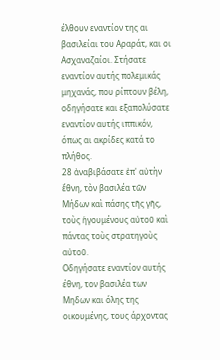έλθουν εναντίον της αι βασιλείαι του Αραράτ, και οι Ασχαναζαίοι. Στήσατε εναντίον αυτής πολεμικάς μηχανάς, που ρίπτουν βέλη, οδηγήσατε και εξαπολύσατε εναντίον αυτής ιππικόν, όπως αι ακρίδες κατά το πλήθος.
28 ἀναβιβάσατε ἐπ' αὐτὴν ἔθνη, τὸν βασιλέα τῶν Μήδων καὶ πάσης τῆς γῆς, τοὺς ἡγουμένους αὐτοῦ καὶ πάντας τοὺς στρατηγοὺς αὐτοῦ.
Οδηγήσατε εναντίον αυτής έθνη, τον βασιλέα των Μηδων και όλης της οικουμένης, τους άρχοντας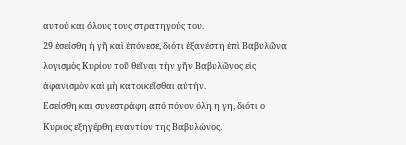αυτού και όλους τους στρατηγούς του.
29 ἐσείσθη ἡ γῆ καὶ ἐπόνεσε, διότι ἐξανέστη ἐπὶ Βαβυλῶνα λογισμὸς Κυρίου τοῦ θεῖναι τὴν γῆν Βαβυλῶνος εἰς ἀφανισμὸν καὶ μὴ κατοικεῖσθαι αὐτήν.
Εσείσθη και συνεστράφη από πόνον όλη η γη, διότι ο Κυριος εξηγέρθη εναντίον της Βαβυλώνος.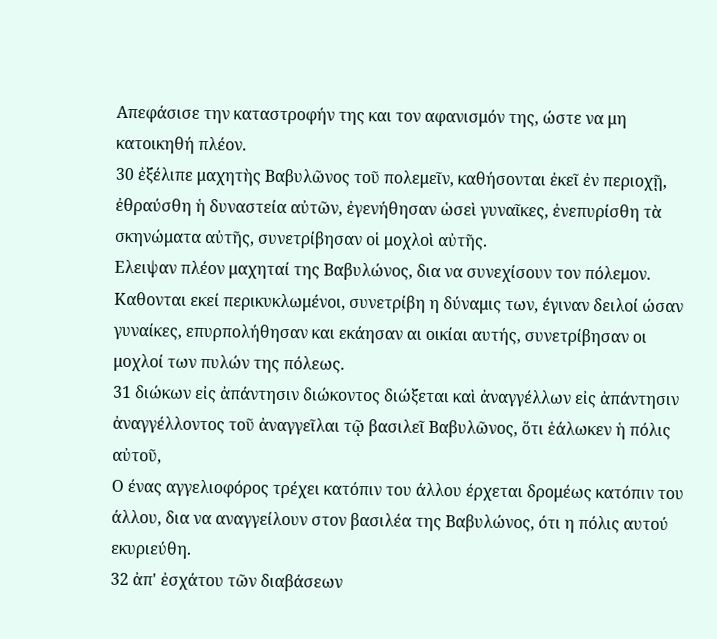Απεφάσισε την καταστροφήν της και τον αφανισμόν της, ώστε να μη κατοικηθή πλέον.
30 ἐξέλιπε μαχητὴς Βαβυλῶνος τοῦ πολεμεῖν, καθήσονται ἐκεῖ ἐν περιοχῇ, ἐθραύσθη ἡ δυναστεία αὐτῶν, ἐγενήθησαν ὡσεὶ γυναῖκες, ἐνεπυρίσθη τὰ σκηνώματα αὐτῆς, συνετρίβησαν οἱ μοχλοὶ αὐτῆς.
Ελειψαν πλέον μαχηταί της Βαβυλώνος, δια να συνεχίσουν τον πόλεμον. Καθονται εκεί περικυκλωμένοι, συνετρίβη η δύναμις των, έγιναν δειλοί ώσαν γυναίκες, επυρπολήθησαν και εκάησαν αι οικίαι αυτής, συνετρίβησαν οι μοχλοί των πυλών της πόλεως.
31 διώκων εἰς ἀπάντησιν διώκοντος διώξεται καὶ ἀναγγέλλων εἰς ἀπάντησιν ἀναγγέλλοντος τοῦ ἀναγγεῖλαι τῷ βασιλεῖ Βαβυλῶνος, ὅτι ἑάλωκεν ἡ πόλις αὐτοῦ,
Ο ένας αγγελιοφόρος τρέχει κατόπιν του άλλου έρχεται δρομέως κατόπιν του άλλου, δια να αναγγείλουν στον βασιλέα της Βαβυλώνος, ότι η πόλις αυτού εκυριεύθη.
32 ἀπ' ἐσχάτου τῶν διαβάσεων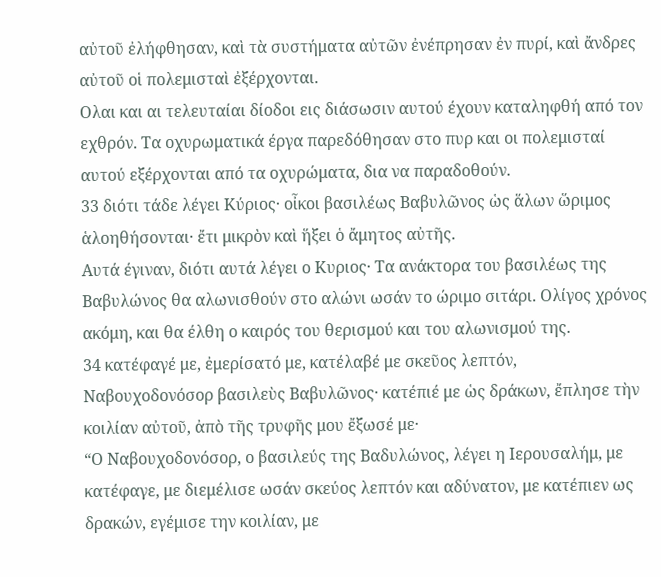αὐτοῦ ἐλήφθησαν, καὶ τὰ συστήματα αὐτῶν ἐνέπρησαν ἐν πυρί, καὶ ἄνδρες αὐτοῦ οἱ πολεμισταὶ ἐξέρχονται.
Ολαι και αι τελευταίαι δίοδοι εις διάσωσιν αυτού έχουν καταληφθή από τον εχθρόν. Τα οχυρωματικά έργα παρεδόθησαν στο πυρ και οι πολεμισταί αυτού εξέρχονται από τα οχυρώματα, δια να παραδοθούν.
33 διότι τάδε λέγει Κύριος· οἶκοι βασιλέως Βαβυλῶνος ὡς ἅλων ὥριμος ἁλοηθήσονται· ἔτι μικρὸν καὶ ἥξει ὁ ἄμητος αὐτῆς.
Αυτά έγιναν, διότι αυτά λέγει ο Κυριος· Τα ανάκτορα του βασιλέως της Βαβυλώνος θα αλωνισθούν στο αλώνι ωσάν το ώριμο σιτάρι. Ολίγος χρόνος ακόμη, και θα έλθη ο καιρός του θερισμού και του αλωνισμού της.
34 κατέφαγέ με, ἐμερίσατό με, κατέλαβέ με σκεῦος λεπτόν, Ναβουχοδονόσορ βασιλεὺς Βαβυλῶνος· κατέπιέ με ὡς δράκων, ἔπλησε τὴν κοιλίαν αὐτοῦ, ἀπὸ τῆς τρυφῆς μου ἔξωσέ με·
“Ο Ναβουχοδονόσορ, ο βασιλεύς της Βαδυλώνος, λέγει η Ιερουσαλήμ, με κατέφαγε, με διεμέλισε ωσάν σκεύος λεπτόν και αδύνατον, με κατέπιεν ως δρακών, εγέμισε την κοιλίαν, με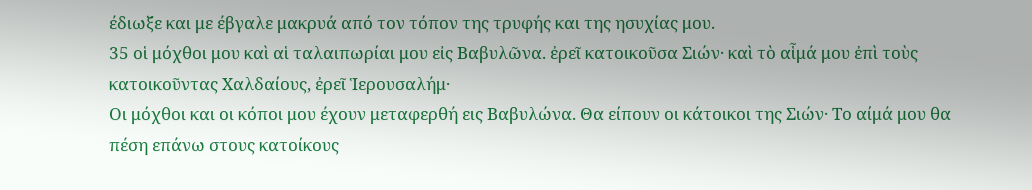έδιωξε και με έβγαλε μακρυά από τον τόπον της τρυφής και της ησυχίας μου.
35 οἱ μόχθοι μου καὶ αἱ ταλαιπωρίαι μου εἰς Βαβυλῶνα. ἐρεῖ κατοικοῦσα Σιών· καὶ τὸ αἷμά μου ἐπὶ τοὺς κατοικοῦντας Χαλδαίους, ἐρεῖ Ἱερουσαλήμ·
Οι μόχθοι και οι κόποι μου έχουν μεταφερθή εις Βαβυλώνα. Θα είπουν οι κάτοικοι της Σιών· Το αίμά μου θα πέση επάνω στους κατοίκους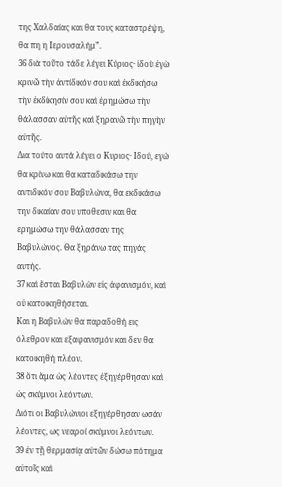της Χαλδαίας και θα τους καταστρέψη, θα πη η Ιερουσαλήμ”.
36 διὰ τοῦτο τάδε λέγει Κύριος· ἰδοὺ ἐγὼ κρινῶ τὴν ἀντίδικόν σου καὶ ἐκδικήσω τὴν ἐκδίκησίν σου καὶ ἐρημώσω τὴν θάλασσαν αὐτῆς καὶ ξηρανῶ τὴν πηγὴν αὐτῆς.
Δια τούτο αυτά λέγει ο Κυριος· Ιδού, εγώ θα κρίνω και θα καταδικάσω την αντιδικόν σου Βαβυλώνα, θα εκδικάσω την δικαίαν σου υποθεσιν και θα ερημώσω την θάλασσαν της Βαβυλώνος. Θα ξηράνω τας πηγάς αυτής.
37 καὶ ἔσται Βαβυλὼν εἰς ἀφανισμόν, καὶ οὐ κατοικηθήσεται.
Και η Βαβυλών θα παραδοθή εις όλεθρον και εξαφανισμόν και δεν θα κατοικηθή πλέον.
38 ὅτι ἅμα ὡς λέοντες ἐξηγέρθησαν καὶ ὡς σκύμνοι λεόντων.
Διότι οι Βαβυλώνιοι εξηγέρθησαν ωσάν λέοντες, ως νεαροί σκύμνοι λεόντων.
39 ἐν τῇ θερμασίᾳ αὐτῶν δώσω πότημα αὐτοῖς καὶ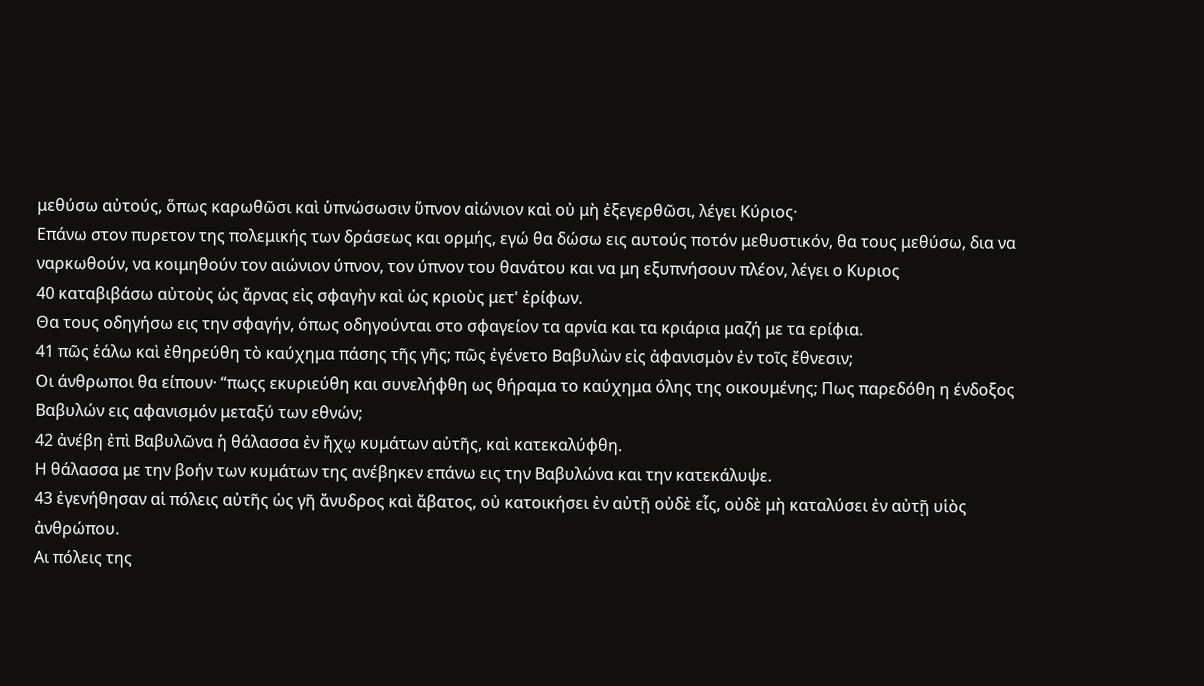μεθύσω αὐτούς, ὅπως καρωθῶσι καὶ ὑπνώσωσιν ὕπνον αἰώνιον καὶ οὐ μὴ ἐξεγερθῶσι, λέγει Κύριος·
Επάνω στον πυρετον της πολεμικής των δράσεως και ορμής, εγώ θα δώσω εις αυτούς ποτόν μεθυστικόν, θα τους μεθύσω, δια να ναρκωθούν, να κοιμηθούν τον αιώνιον ύπνον, τον ύπνον του θανάτου και να μη εξυπνήσουν πλέον, λέγει ο Κυριος
40 καταβιβάσω αὐτοὺς ὡς ἄρνας εἰς σφαγὴν καὶ ὡς κριοὺς μετ' ἐρίφων.
Θα τους οδηγήσω εις την σφαγήν, όπως οδηγούνται στο σφαγείον τα αρνία και τα κριάρια μαζή με τα ερίφια.
41 πῶς ἑάλω καὶ ἐθηρεύθη τὸ καύχημα πάσης τῆς γῆς; πῶς ἐγένετο Βαβυλὼν εἰς ἀφανισμὸν ἐν τοῖς ἔθνεσιν;
Οι άνθρωποι θα είπουν· “πωςς εκυριεύθη και συνελήφθη ως θήραμα το καύχημα όλης της οικουμένης; Πως παρεδόθη η ένδοξος Βαβυλών εις αφανισμόν μεταξύ των εθνών;
42 ἀνέβη ἐπὶ Βαβυλῶνα ἡ θάλασσα ἐν ἤχῳ κυμάτων αὐτῆς, καὶ κατεκαλύφθη.
Η θάλασσα με την βοήν των κυμάτων της ανέβηκεν επάνω εις την Βαβυλώνα και την κατεκάλυψε.
43 ἐγενήθησαν αἱ πόλεις αὐτῆς ὡς γῆ ἄνυδρος καὶ ἄβατος, οὐ κατοικήσει ἐν αὐτῇ οὐδὲ εἷς, οὐδὲ μὴ καταλύσει ἐν αὐτῇ υἱὸς ἀνθρώπου.
Αι πόλεις της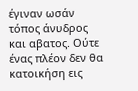έγιναν ωσάν τόπος άνυδρος και αβατος. Ούτε ένας πλέον δεν θα κατοικήση εις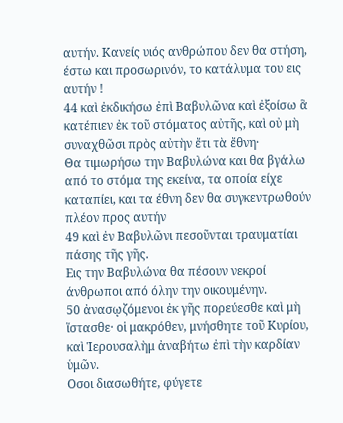αυτήν. Κανείς υιός ανθρώπου δεν θα στήση, έστω και προσωρινόν, το κατάλυμα του εις αυτήν !
44 καὶ ἐκδικήσω ἐπὶ Βαβυλῶνα καὶ ἐξοίσω ἃ κατέπιεν ἐκ τοῦ στόματος αὐτῆς, καὶ οὐ μὴ συναχθῶσι πρὸς αὐτὴν ἔτι τὰ ἔθνη·
Θα τιμωρήσω την Βαβυλώνα και θα βγάλω από το στόμα της εκείνα, τα οποία είχε καταπίει, και τα έθνη δεν θα συγκεντρωθούν πλέον προς αυτήν
49 καὶ ἐν Βαβυλῶνι πεσοῦνται τραυματίαι πάσης τῆς γῆς.
Εις την Βαβυλώνα θα πέσουν νεκροί άνθρωποι από όλην την οικουμένην.
50 ἀνασῳζόμενοι ἐκ γῆς πορεύεσθε καὶ μὴ ἵστασθε· οἱ μακρόθεν, μνήσθητε τοῦ Κυρίου, καὶ Ἱερουσαλὴμ ἀναβήτω ἐπὶ τὴν καρδίαν ὑμῶν.
Οσοι διασωθήτε, φύγετε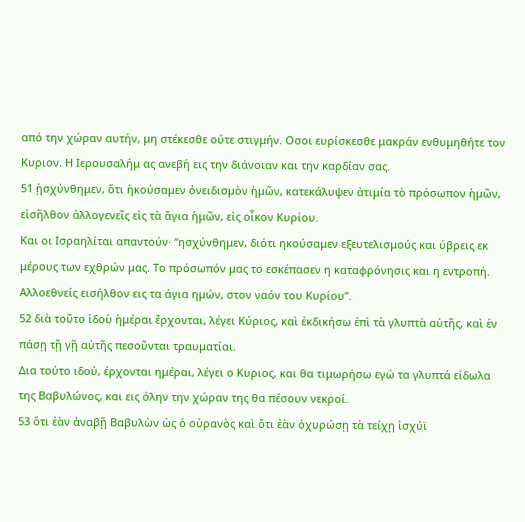από την χώραν αυτήν, μη στέκεσθε ούτε στιγμήν. Οσοι ευρίσκεσθε μακράν ενθυμηθήτε τον Κυριον. Η Ιερουσαλήμ ας ανεβή εις την διάνοιαν και την καρδίαν σας.
51 ᾐσχύνθημεν, ὅτι ἠκούσαμεν ὀνειδισμὸν ἡμῶν, κατεκάλυψεν ἀτιμία τὸ πρόσωπον ἡμῶν, εἰσῆλθον ἀλλογενεῖς εἰς τὰ ἅγια ἡμῶν, εἰς οἶκον Κυρίου.
Και οι Ισραηλίται απαντούν· “ησχύνθημεν, διότι ηκούσαμεν εξευτελισμούς και ύβρεις εκ μέρους των εχθρών μας. Το πρόσωπόν μας το εσκέπασεν η καταφρόνησις και η εντροπή. Αλλοεθνείς εισήλθον εις τα άγια ημών, στον ναόν του Κυρίου”.
52 διὰ τοῦτο ἰδοὺ ἡμέραι ἔρχονται, λέγει Κύριος, καὶ ἐκδικήσω ἐπὶ τὰ γλυπτὰ αὐτῆς, καὶ ἐν πάσῃ τῇ γῇ αὐτῆς πεσοῦνται τραυματίαι.
Δια τούτο ιδού, έρχονται ημέραι, λέγει ο Κυριος, και θα τιμωρήσω εγώ τα γλυπτά είδωλα της Βαβυλώνος, και εις όλην την χώραν της θα πέσουν νεκροί.
53 ὅτι ἐὰν ἀναβῇ Βαβυλὼν ὡς ὁ οὐρανὸς καὶ ὅτι ἐὰν ὀχυρώσῃ τὰ τείχῃ ἰσχύϊ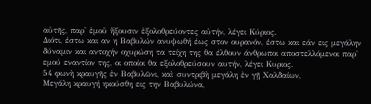αὐτῆς, παρ' ἐμοῦ ἥξουσιν ἐξολοθρεύοντες αὐτήν, λέγει Κύριος.
Διότι, έστω και αν η Βαβυλών ανυψωθή έως στον ουρανόν, έστω και εάν εις μεγάλην δύναμιν και αντοχήν οχυρώση τα τείχη της θα έλθουν άνθρωποι αποστελλόμενοι παρ' εμού εναντίον της, οι οποίοι θα εξολοθρεύσουν αυτήν, λέγει Κυριος.
54 φωνὴ κραυγῆς ἐν Βαβυλῶνι, καὶ συντριβὴ μεγάλη ἐν γῇ Χαλδαίων,
Μεγάλη κραυγή ηκούσθη εις την Βαβυλώνα,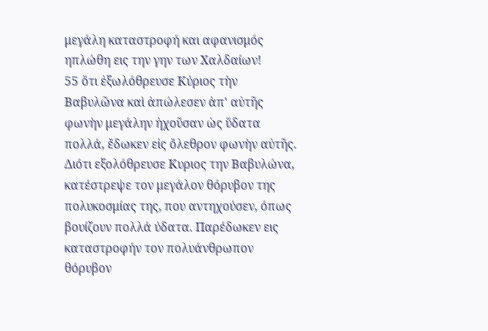μεγάλη καταστροφή και αφανισμός ηπλώθη εις την γην των Χαλδαίων!
55 ὅτι ἐξωλόθρευσε Κύριος τὴν Βαβυλῶνα καὶ ἀπώλεσεν ἀπ' αὐτῆς φωνὴν μεγάλην ἠχοῦσαν ὡς ὕδατα πολλά, ἔδωκεν εἰς ὄλεθρον φωνὴν αὐτῆς.
Διότι εξολόθρευσε Κυριος την Βαβυλώνα, κατέστρεψε τον μεγάλον θόρυβον της πολυκοσμίας της, που αντηχούσεν, όπως βουίζουν πολλά ύδατα. Παρέδωκεν εις καταστροφήν τον πολυάνθρωπον θόρυβον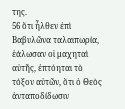της.
56 ὅτι ἦλθεν ἐπὶ Βαβυλῶνα ταλαιπωρία, ἑάλωσαν οἱ μαχηταὶ αὐτῆς, ἐπτόηται τὸ τόξον αὐτῶν, ὅτι ὁ Θεὸς ἀνταποδίδωσιν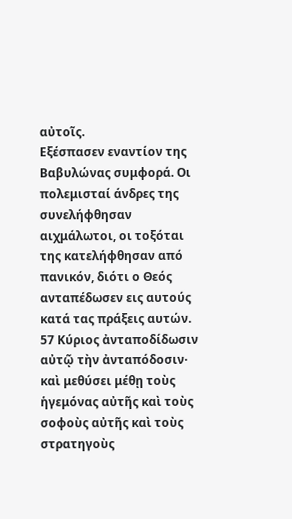αὐτοῖς.
Εξέσπασεν εναντίον της Βαβυλώνας συμφορά. Οι πολεμισταί άνδρες της συνελήφθησαν αιχμάλωτοι, οι τοξόται της κατελήφθησαν από πανικόν, διότι ο Θεός ανταπέδωσεν εις αυτούς κατά τας πράξεις αυτών.
57 Κύριος ἀνταποδίδωσιν αὐτῷ τὴν ἀνταπόδοσιν· καὶ μεθύσει μέθῃ τοὺς ἡγεμόνας αὐτῆς καὶ τοὺς σοφοὺς αὐτῆς καὶ τοὺς στρατηγοὺς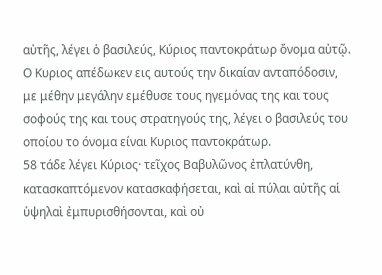αὐτῆς, λέγει ὁ βασιλεύς, Κύριος παντοκράτωρ ὄνομα αὐτῷ.
Ο Κυριος απέδωκεν εις αυτούς την δικαίαν ανταπόδοσιν, με μέθην μεγάλην εμέθυσε τους ηγεμόνας της και τους σοφούς της και τους στρατηγούς της, λέγει ο βασιλεύς του οποίου το όνομα είναι Κυριος παντοκράτωρ.
58 τάδε λέγει Κύριος· τεῖχος Βαβυλῶνος ἐπλατύνθη, κατασκαπτόμενον κατασκαφήσεται, καὶ αἱ πύλαι αὐτῆς αἱ ὑψηλαὶ ἐμπυρισθήσονται, καὶ οὐ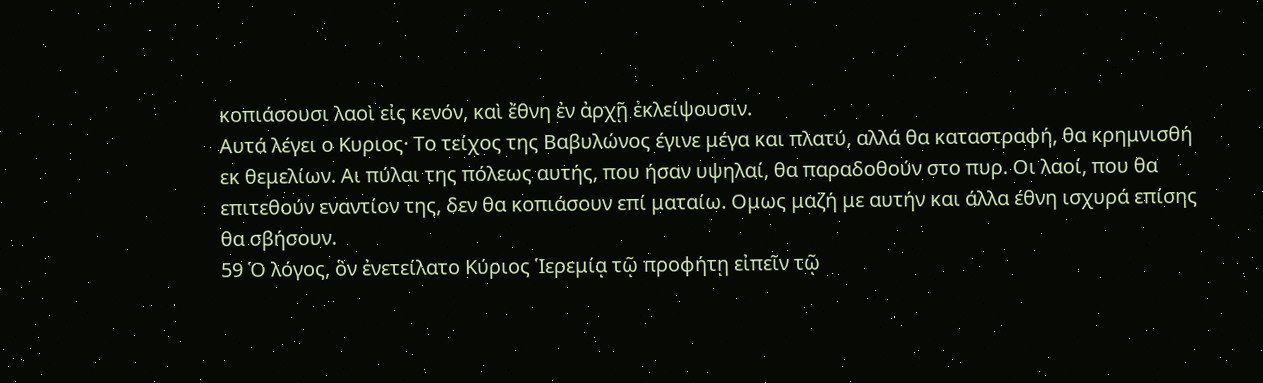κοπιάσουσι λαοὶ εἰς κενόν, καὶ ἔθνη ἐν ἀρχῇ ἐκλείψουσιν.
Αυτά λέγει ο Κυριος· Το τείχος της Βαβυλώνος έγινε μέγα και πλατύ, αλλά θα καταστραφή, θα κρημνισθή εκ θεμελίων. Αι πύλαι της πόλεως αυτής, που ήσαν υψηλαί, θα παραδοθούν στο πυρ. Οι λαοί, που θα επιτεθούν εναντίον της, δεν θα κοπιάσουν επί ματαίω. Ομως μαζή με αυτήν και άλλα έθνη ισχυρά επίσης θα σβήσουν.
59 Ὁ λόγος, ὃν ἐνετείλατο Κύριος Ἱερεμίᾳ τῷ προφήτῃ εἰπεῖν τῷ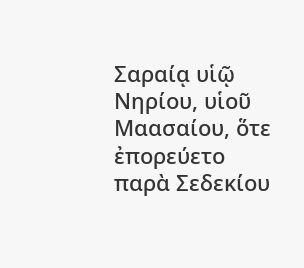Σαραίᾳ υἱῷ Νηρίου, υἱοῦ Μαασαίου, ὅτε ἐπορεύετο παρὰ Σεδεκίου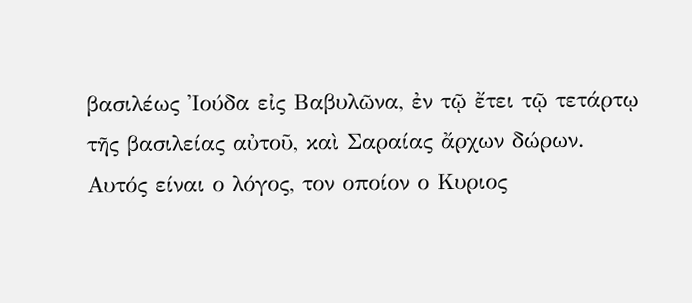βασιλέως Ἰούδα εἰς Βαβυλῶνα, ἐν τῷ ἔτει τῷ τετάρτῳ τῆς βασιλείας αὐτοῦ, καὶ Σαραίας ἄρχων δώρων.
Αυτός είναι ο λόγος, τον οποίον ο Κυριος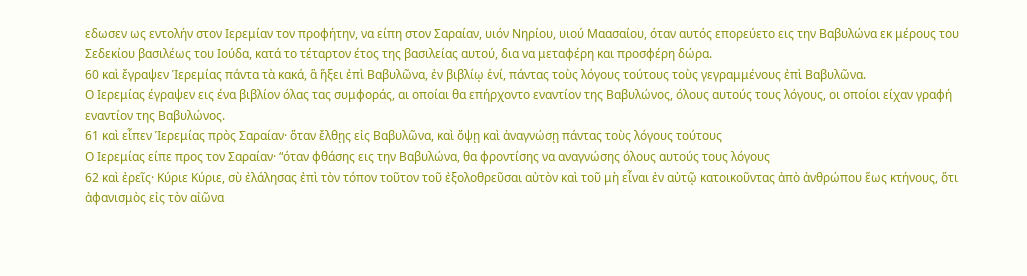εδωσεν ως εντολήν στον Ιερεμίαν τον προφήτην, να είπη στον Σαραίαν, υιόν Νηρίου, υιού Μαασαίου, όταν αυτός επορεύετο εις την Βαβυλώνα εκ μέρους του Σεδεκίου βασιλέως του Ιούδα, κατά το τέταρτον έτος της βασιλείας αυτού, δια να μεταφέρη και προσφέρη δώρα.
60 καὶ ἔγραψεν Ἱερεμίας πάντα τὰ κακά, ἃ ἥξει ἐπὶ Βαβυλῶνα, ἐν βιβλίῳ ἑνί, πάντας τοὺς λόγους τούτους τοὺς γεγραμμένους ἐπὶ Βαβυλῶνα.
Ο Ιερεμίας έγραψεν εις ένα βιβλίον όλας τας συμφοράς, αι οποίαι θα επήρχοντο εναντίον της Βαβυλώνος, όλους αυτούς τους λόγους, οι οποίοι είχαν γραφή εναντίον της Βαβυλώνος.
61 καὶ εἶπεν Ἱερεμίας πρὸς Σαραίαν· ὅταν ἔλθῃς εἰς Βαβυλῶνα, καὶ ὄψῃ καὶ ἀναγνώσῃ πάντας τοὺς λόγους τούτους
Ο Ιερεμίας είπε προς τον Σαραίαν· “όταν φθάσης εις την Βαβυλώνα, θα φροντίσης να αναγνώσης όλους αυτούς τους λόγους
62 καὶ ἐρεῖς· Κύριε Κύριε, σὺ ἐλάλησας ἐπὶ τὸν τόπον τοῦτον τοῦ ἐξολοθρεῦσαι αὐτὸν καὶ τοῦ μὴ εἶναι ἐν αὐτῷ κατοικοῦντας ἀπὸ ἀνθρώπου ἕως κτήνους, ὅτι ἀφανισμὸς εἰς τὸν αἰῶνα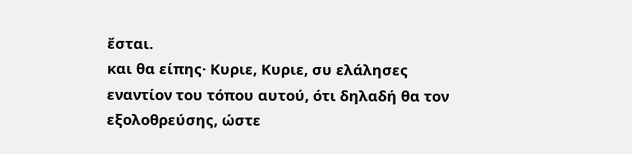ἔσται.
και θα είπης· Κυριε, Κυριε, συ ελάλησες εναντίον του τόπου αυτού, ότι δηλαδή θα τον εξολοθρεύσης, ώστε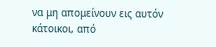να μη απομείνουν εις αυτόν κάτοικοι, από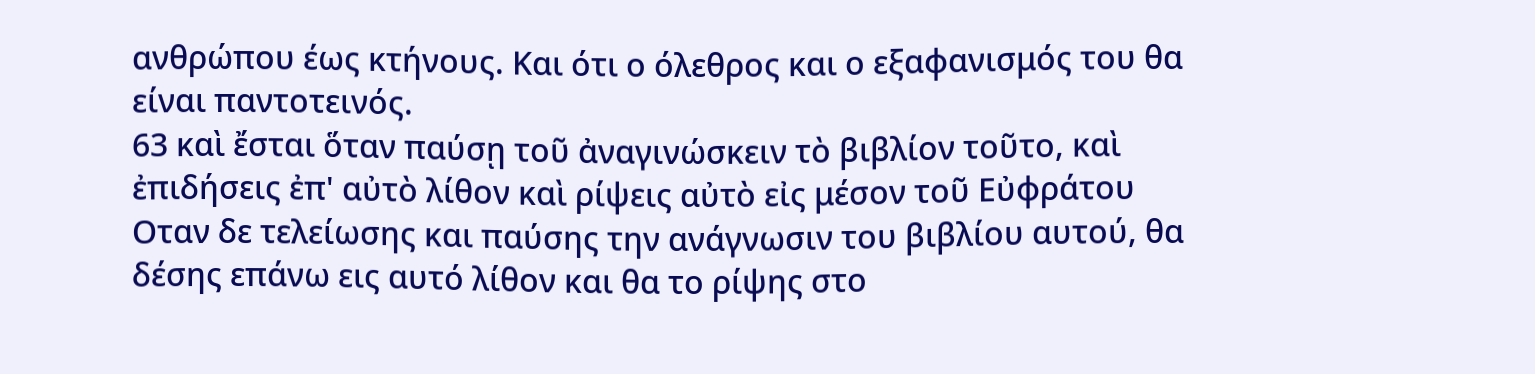ανθρώπου έως κτήνους. Και ότι ο όλεθρος και ο εξαφανισμός του θα είναι παντοτεινός.
63 καὶ ἔσται ὅταν παύσῃ τοῦ ἀναγινώσκειν τὸ βιβλίον τοῦτο, καὶ ἐπιδήσεις ἐπ' αὐτὸ λίθον καὶ ρίψεις αὐτὸ εἰς μέσον τοῦ Εὐφράτου
Οταν δε τελείωσης και παύσης την ανάγνωσιν του βιβλίου αυτού, θα δέσης επάνω εις αυτό λίθον και θα το ρίψης στο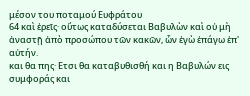μέσον του ποταμού Ευφράτου
64 καὶ ἐρεῖς· οὕτως καταδύσεται Βαβυλὼν καὶ οὐ μὴ ἀναστῇ ἀπὸ προσώπου τῶν κακῶν, ὧν ἐγὼ ἐπάγω ἐπ' αὐτήν.
και θα πης· Ετσι θα καταβυθισθή και η Βαβυλών εις συμφοράς και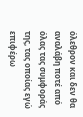όλεθρον και δεν θα αναλάβη ποτέ από όλας τας συμφοράς της, τας οποίας εγώ επιφέρω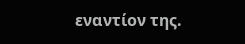εναντίον της.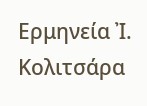Ερμηνεία Ἰ. Κολιτσάρα